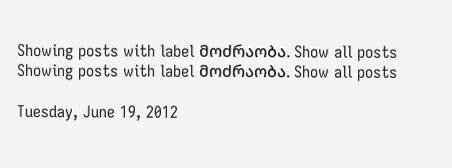Showing posts with label მოძრაობა. Show all posts
Showing posts with label მოძრაობა. Show all posts

Tuesday, June 19, 2012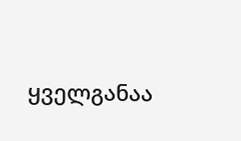ყველგანაა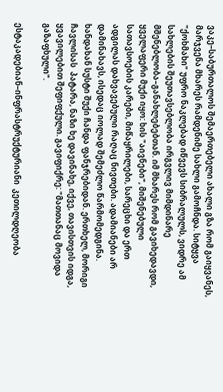ვაკე–საბურთალოს შემაერთებელი ახალი გზა რომ გაიყვანეს, მარჯვენა მხარეს რამდენიმე სახლი გამოჩნდა. სიტყვა "ქოხმახი" უფრო ნაკლებად იწვევს სიბრალულს, ვიდრე ამ სახლების შეუთავსებლობა ირგვლივ მიმდინარე მშენებლობა–განახლებებთან. იმ მხარეს რომ გავიხედავდი, ყველაფერი მუქი იყო: ხის "აივნები", მიშენებული სათავსოების კარები, მიწაყრილები, სარეცხი და ერთ ადგილას დახვავებული რაღაც ნივთები. ადამიანები არ დამინახავს, ისედაც იოლად შემეძლო წარმომედგინა. ხანდახან სუსტი შუქი ჩანდა ფანჯრებიდან. ერთხელ, მორიგი ჩავლისას  პატარა, ნაზი ხე დავინახე, იქვე, თავისთვის იდგა, ყვავილებით შეფიფქული. გავიფიქრე: "მათთანაც მოვიდა გაზაფხული".

ესტაკადებიან–ინფრასტრუქტურიანი  კეთილდღეობა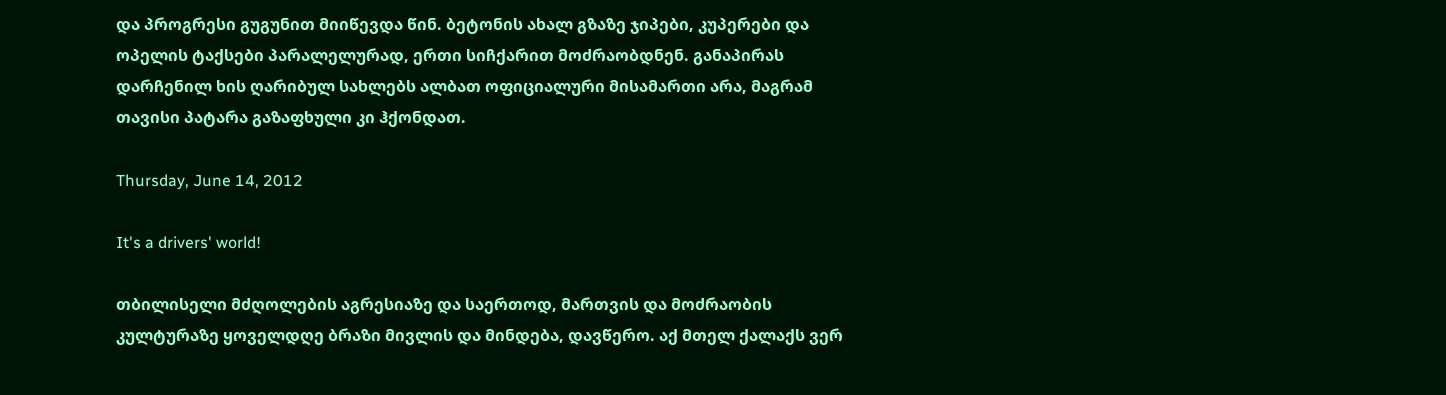და პროგრესი გუგუნით მიიწევდა წინ. ბეტონის ახალ გზაზე ჯიპები, კუპერები და ოპელის ტაქსები პარალელურად, ერთი სიჩქარით მოძრაობდნენ. განაპირას დარჩენილ ხის ღარიბულ სახლებს ალბათ ოფიციალური მისამართი არა, მაგრამ თავისი პატარა გაზაფხული კი ჰქონდათ.

Thursday, June 14, 2012

It's a drivers' world!

თბილისელი მძღოლების აგრესიაზე და საერთოდ, მართვის და მოძრაობის კულტურაზე ყოველდღე ბრაზი მივლის და მინდება, დავწერო. აქ მთელ ქალაქს ვერ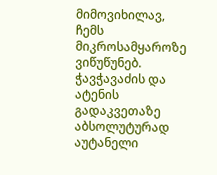მიმოვიხილავ, ჩემს მიკროსამყაროზე ვიწუწუნებ. ჭავჭავაძის და ატენის გადაკვეთაზე აბსოლუტურად აუტანელი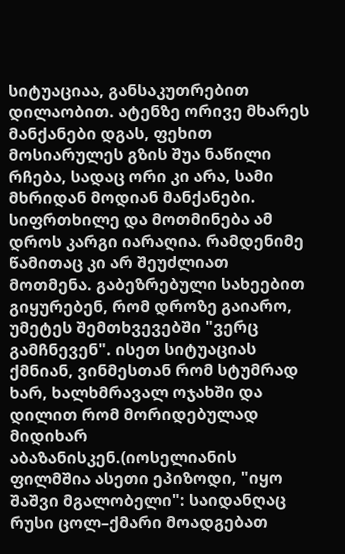სიტუაციაა, განსაკუთრებით დილაობით. ატენზე ორივე მხარეს მანქანები დგას, ფეხით მოსიარულეს გზის შუა ნაწილი რჩება, სადაც ორი კი არა, სამი მხრიდან მოდიან მანქანები. სიფრთხილე და მოთმინება ამ დროს კარგი იარაღია. რამდენიმე წამითაც კი არ შეუძლიათ მოთმენა. გაბეზრებული სახეებით გიყურებენ, რომ დროზე გაიარო, უმეტეს შემთხვევებში "ვერც გამჩნევენ". ისეთ სიტუაციას ქმნიან, ვინმესთან რომ სტუმრად ხარ, ხალხმრავალ ოჯახში და დილით რომ მორიდებულად მიდიხარ აბაზანისკენ.(იოსელიანის ფილმშია ასეთი ეპიზოდი, "იყო შაშვი მგალობელი": საიდანღაც რუსი ცოლ–ქმარი მოადგებათ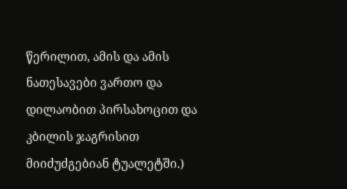წერილით, ამის და ამის ნათესავები ვართო და დილაობით პირსახოცით და კბილის ჯაგრისით მიიძუძგებიან ტუალეტში.)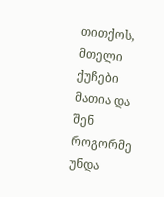თითქოს, მთელი ქუჩები მათია და შენ როგორმე უნდა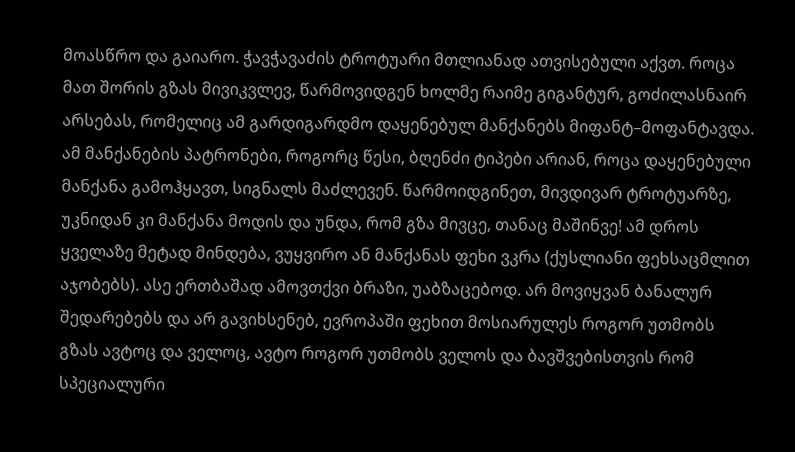მოასწრო და გაიარო. ჭავჭავაძის ტროტუარი მთლიანად ათვისებული აქვთ. როცა მათ შორის გზას მივიკვლევ, წარმოვიდგენ ხოლმე რაიმე გიგანტურ, გოძილასნაირ არსებას, რომელიც ამ გარდიგარდმო დაყენებულ მანქანებს მიფანტ–მოფანტავდა. ამ მანქანების პატრონები, როგორც წესი, ბღენძი ტიპები არიან, როცა დაყენებული მანქანა გამოჰყავთ, სიგნალს მაძლევენ. წარმოიდგინეთ, მივდივარ ტროტუარზე, უკნიდან კი მანქანა მოდის და უნდა, რომ გზა მივცე, თანაც მაშინვე! ამ დროს ყველაზე მეტად მინდება, ვუყვირო ან მანქანას ფეხი ვკრა (ქუსლიანი ფეხსაცმლით აჯობებს). ასე ერთბაშად ამოვთქვი ბრაზი, უაბზაცებოდ. არ მოვიყვან ბანალურ შედარებებს და არ გავიხსენებ, ევროპაში ფეხით მოსიარულეს როგორ უთმობს გზას ავტოც და ველოც, ავტო როგორ უთმობს ველოს და ბავშვებისთვის რომ სპეციალური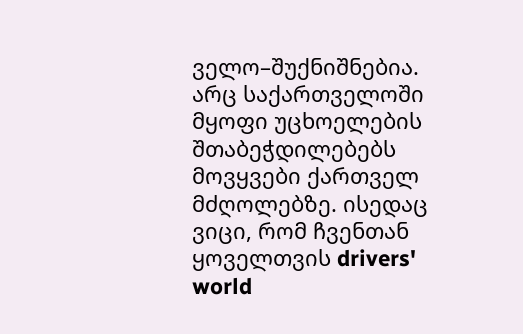ველო–შუქნიშნებია. არც საქართველოში მყოფი უცხოელების შთაბეჭდილებებს მოვყვები ქართველ მძღოლებზე. ისედაც ვიცი, რომ ჩვენთან ყოველთვის drivers' world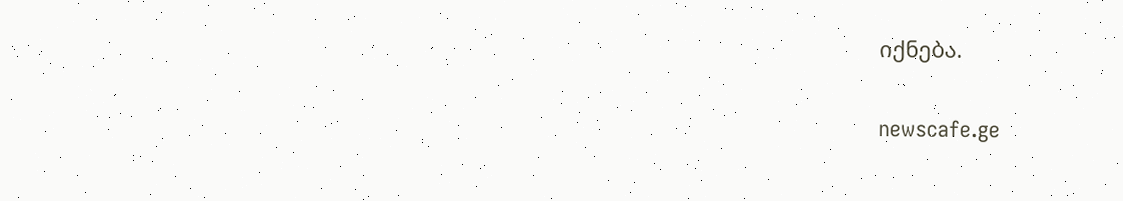იქნება.

newscafe.ge